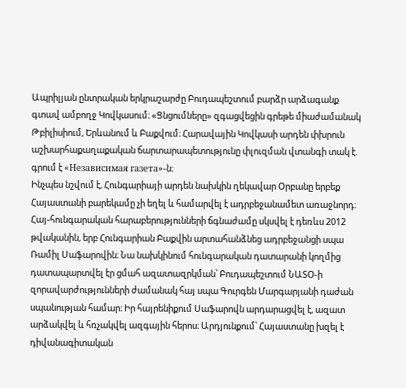Ապրիլյան ընտրական երկրաշարժը Բուդապեշտում բարձր արձագանք գտավ ամբողջ Կովկասում։ «Ցնցումները» զգացվեցին գրեթե միաժամանակ Թբիլիսիում, Երևանում և Բաքվում։ Հարավային Կովկասի արդեն փխրուն աշխարհաքաղաքական ճարտարապետությունը փլուզման վտանգի տակ է. գրում է «Независимая газета»-ն։
Ինչպես նշվում է, Հունգարիայի արդեն նախկին ղեկավար Օրբանը երբեք Հայաստանի բարեկամը չի եղել և համարվել է ադրբեջանամետ առաջնորդ։ Հայ-հունգարական հարաբերությունների ճգնաժամը սկսվել է դեռևս 2012 թվականին, երբ Հունգարիան Բաքվին արտահանձնեց ադրբեջանցի սպա Ռամիլ Սաֆարովին։ Նա նախկինում հունգարական դատարանի կողմից դատապարտվել էր ցմահ ազատազրկման՝ Բուդապեշտում ՆԱՏՕ-ի զորավարժությունների ժամանակ հայ սպա Գուրգեն Մարգարյանի դաժան սպանության համար։ Իր հայրենիքում Սաֆարովն արդարացվել է, ազատ արձակվել և հռչակվել ազգային հերոս։ Արդյունքում՝ Հայաստանը խզել է դիվանագիտական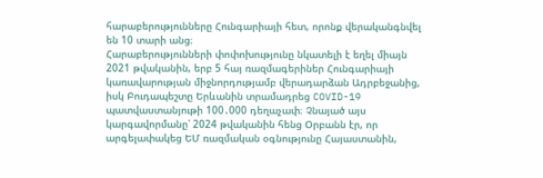հարաբերությունները Հունգարիայի հետ, որոնք վերականգնվել են 10 տարի անց։
Հարաբերությունների փոփոխությունը նկատելի է եղել միայն 2021 թվականին, երբ 5 հայ ռազմագերիներ Հունգարիայի կառավարության միջնորդությամբ վերադարձան Ադրբեջանից, իսկ Բուդապեշտը Երևանին տրամադրեց COVID-19 պատվաստանյութի 100․000 դեղաչափ։ Չնայած այս կարգավորմանը՝ 2024 թվականին հենց Օրբանն էր, որ արգելափակեց ԵՄ ռազմական օգնությունը Հայաստանին,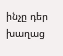ինչը դեր խաղաց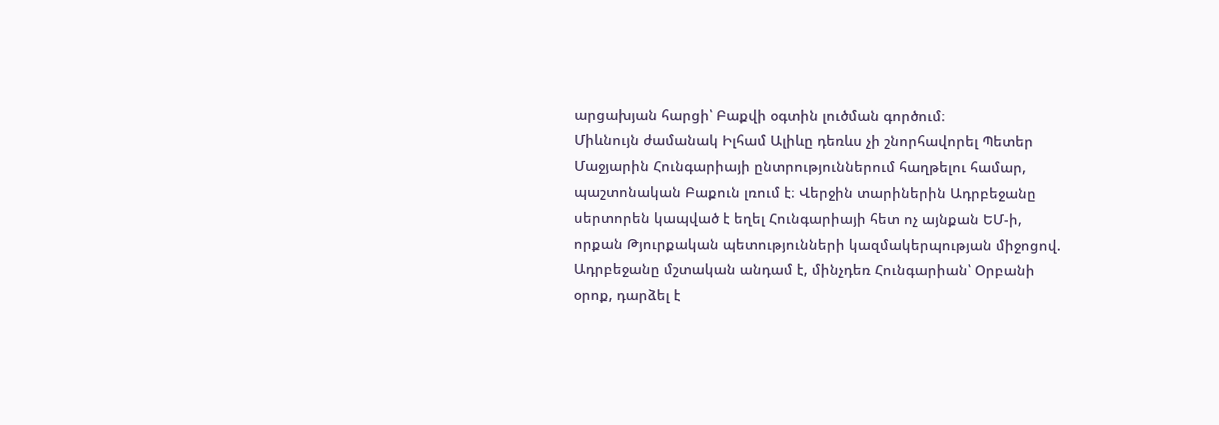արցախյան հարցի՝ Բաքվի օգտին լուծման գործում։
Միևնույն ժամանակ Իլհամ Ալիևը դեռևս չի շնորհավորել Պետեր Մաջյարին Հունգարիայի ընտրություններում հաղթելու համար, պաշտոնական Բաքուն լռում է։ Վերջին տարիներին Ադրբեջանը սերտորեն կապված է եղել Հունգարիայի հետ ոչ այնքան ԵՄ-ի, որքան Թյուրքական պետությունների կազմակերպության միջոցով. Ադրբեջանը մշտական անդամ է, մինչդեռ Հունգարիան՝ Օրբանի օրոք, դարձել է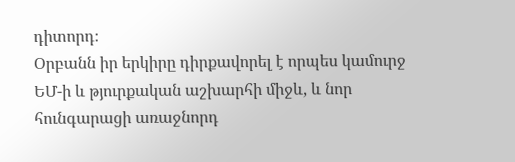դիտորդ։
Օրբանն իր երկիրը դիրքավորել է որպես կամուրջ ԵՄ-ի և թյուրքական աշխարհի միջև, և նոր հունգարացի առաջնորդ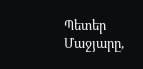Պետեր Մաջյարը,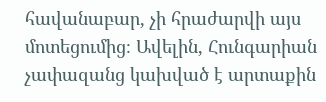հավանաբար, չի հրաժարվի այս մոտեցումից։ Ավելին, Հունգարիան չափազանց կախված է արտաքին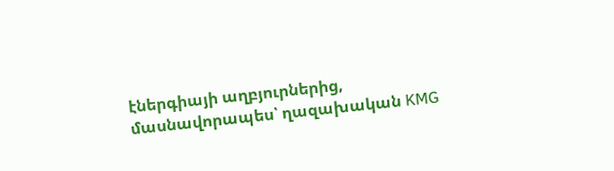էներգիայի աղբյուրներից, մասնավորապես՝ ղազախական KMG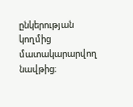ընկերության կողմից մատակարարվող նավթից։